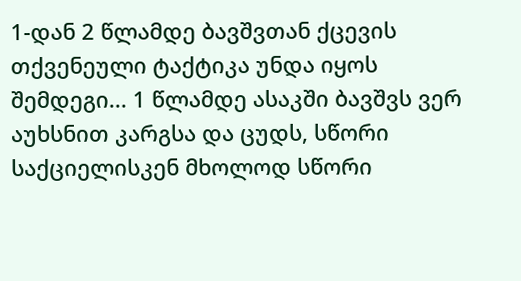1-დან 2 წლამდე ბავშვთან ქცევის თქვენეული ტაქტიკა უნდა იყოს შემდეგი... 1 წლამდე ასაკში ბავშვს ვერ აუხსნით კარგსა და ცუდს, სწორი საქციელისკენ მხოლოდ სწორი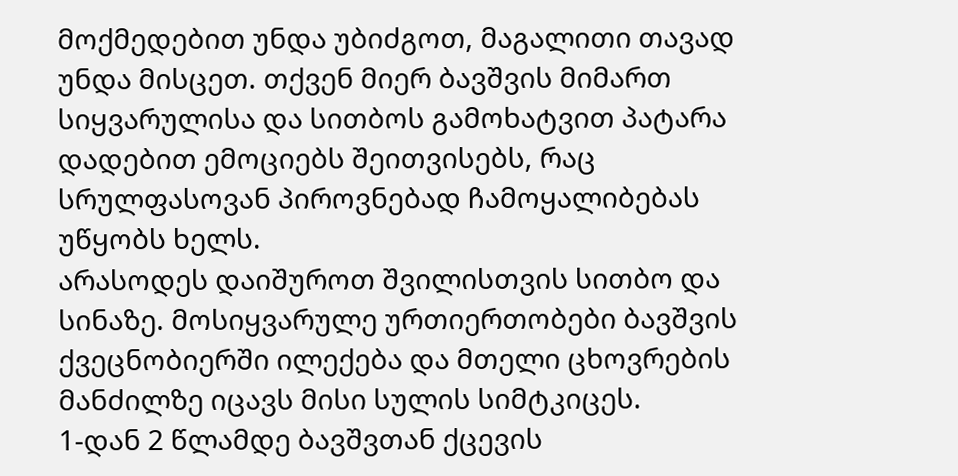მოქმედებით უნდა უბიძგოთ, მაგალითი თავად უნდა მისცეთ. თქვენ მიერ ბავშვის მიმართ სიყვარულისა და სითბოს გამოხატვით პატარა დადებით ემოციებს შეითვისებს, რაც სრულფასოვან პიროვნებად ჩამოყალიბებას უწყობს ხელს.
არასოდეს დაიშუროთ შვილისთვის სითბო და სინაზე. მოსიყვარულე ურთიერთობები ბავშვის ქვეცნობიერში ილექება და მთელი ცხოვრების მანძილზე იცავს მისი სულის სიმტკიცეს.
1-დან 2 წლამდე ბავშვთან ქცევის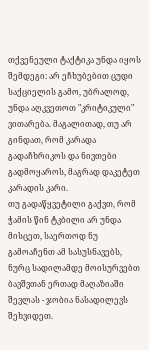თქვენეული ტაქტიკა უნდა იყოს შემდეგი: არ ეჩხუბებით ცუდი საქციელის გამო, უბრალოდ, უნდა აღკვეთოთ "კრიტიკული" ვითარება. მაგალითად, თუ არ გინდათ, რომ კარადა გადაჩხრიკოს და ნივთები გადმოყაროს, მაგრად დაკეტეთ კარადის კარი.
თუ გადაწყვეტილი გაქვთ, რომ ჭამის წინ ტკბილი არ უნდა მისცეთ, საერთოდ ნუ გამოაჩენთ ამ სასუსნავებს, ნურც სადილამდე მოისურვებთ ბავშვთან ერთად მაღაზიაში შევლას - ჯობია ნასადილევს შეხვიდეთ.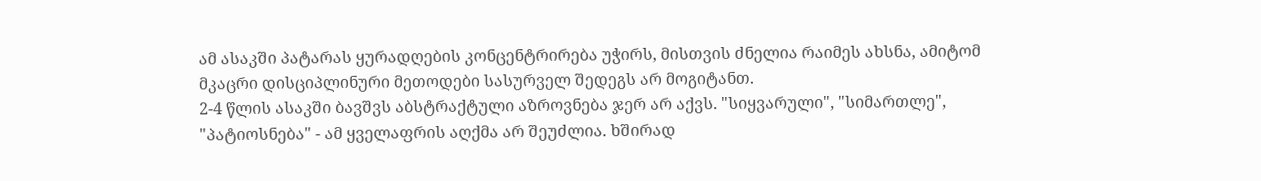ამ ასაკში პატარას ყურადღების კონცენტრირება უჭირს, მისთვის ძნელია რაიმეს ახსნა, ამიტომ მკაცრი დისციპლინური მეთოდები სასურველ შედეგს არ მოგიტანთ.
2-4 წლის ასაკში ბავშვს აბსტრაქტული აზროვნება ჯერ არ აქვს. "სიყვარული", "სიმართლე", "პატიოსნება" - ამ ყველაფრის აღქმა არ შეუძლია. ხშირად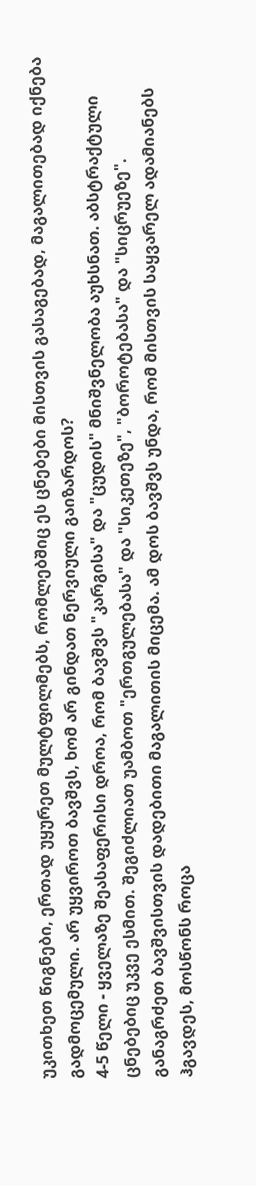უკითხეთ წიგნები, ერთად უყურეთ მულტფილმებს, რომლებშიც ეს ცნებები მისთვის გასაგებად, მაგალითებად იქნება გადმოცემული. არ უყვიროთ ბავშვს, ხომ არ გინდათ ნერვიული გაიზარდოს?
4-5 წელი - ყველაზე შეასაფერისი დროა, რომ ბავშვს "კარგისა" და "ცუდის" მნიშვნელობა აუხსნათ. აბსტრაქტული ცნებებიც უკვე ესმით. შეგიძლიათ უამბოთ "ერთგულებასა" და "სიკეთეზე", "ბოროტებასა" და "სიცრუეზე".
განაგრძეთ ბავშვისთვის დადებითი მაგალითის მიცემა. ამ დოს ბავშვს უნდა, რომ მისთვის საყვარელ ადამიანებს ჰგავდეს, მოსწონს როცა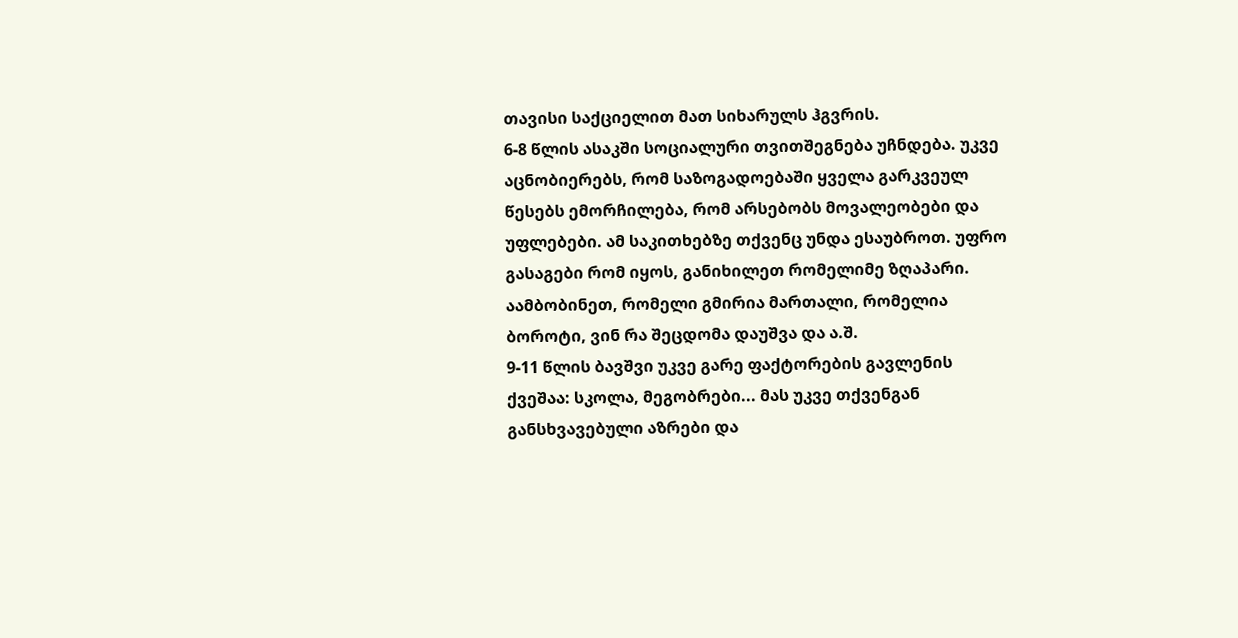თავისი საქციელით მათ სიხარულს ჰგვრის.
6-8 წლის ასაკში სოციალური თვითშეგნება უჩნდება. უკვე აცნობიერებს, რომ საზოგადოებაში ყველა გარკვეულ წესებს ემორჩილება, რომ არსებობს მოვალეობები და უფლებები. ამ საკითხებზე თქვენც უნდა ესაუბროთ. უფრო გასაგები რომ იყოს, განიხილეთ რომელიმე ზღაპარი. აამბობინეთ, რომელი გმირია მართალი, რომელია ბოროტი, ვინ რა შეცდომა დაუშვა და ა.შ.
9-11 წლის ბავშვი უკვე გარე ფაქტორების გავლენის ქვეშაა: სკოლა, მეგობრები... მას უკვე თქვენგან განსხვავებული აზრები და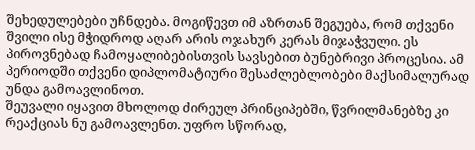შეხედულებები უჩნდება. მოგიწევთ იმ აზრთან შეგუება, რომ თქვენი შვილი ისე მჭიდროდ აღარ არის ოჯახურ კერას მიჯაჭვული. ეს პიროვნებად ჩამოყალიბებისთვის სავსებით ბუნებრივი პროცესია. ამ პერიოდში თქვენი დიპლომატიური შესაძლებლობები მაქსიმალურად უნდა გამოავლინოთ.
შეუვალი იყავით მხოლოდ ძირეულ პრინციპებში, წვრილმანებზე კი რეაქციას ნუ გამოავლენთ. უფრო სწორად,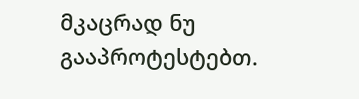მკაცრად ნუ გააპროტესტებთ.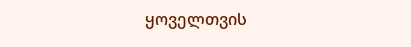ყოველთვის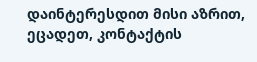დაინტერესდით მისი აზრით, ეცადეთ, კონტაქტის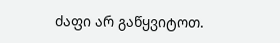ძაფი არ გაწყვიტოთ.